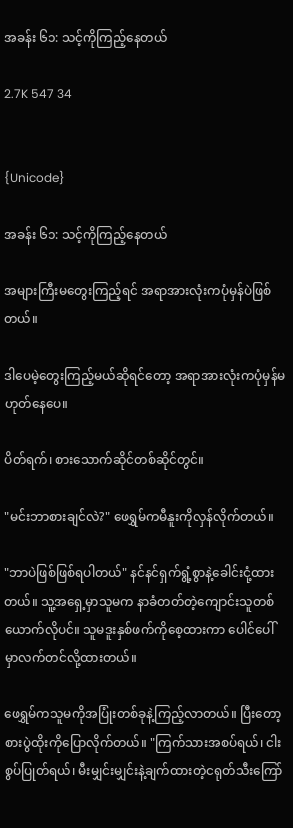အခန်း ၆၁: သင့်ကိုကြည့်နေတယ်

2.7K 547 34


{Unicode}

အခန်း ၆၁: သင့်ကိုကြည့်နေတယ်

အများကြီးမတွေးကြည့်ရင် အရာအားလုံးကပုံမှန်ပဲဖြစ်တယ်။

ဒါပေမဲ့တွေးကြည့်မယ်ဆိုရင်တော့ အရာအားလုံးကပုံမှန်မဟုတ်နေပေ။

ပိတ်ရက်၊ စားသောက်ဆိုင်တစ်ဆိုင်တွင်။

"မင်းဘာစားချင်လဲ?" ဖေရွှမ်ကမီနူးကိုလှန်လိုက်တယ်။

"ဘာပဲဖြစ်ဖြစ်ရပါတယ်" နင်နင်ရှက်ရွံ့စွာနဲ့ခေါင်းငုံ့ထားတယ်။ သူ့အရှေ့မှာသူမက နာခံတတ်တဲ့ကျောင်းသူတစ်ယောက်လိုပင်။ သူမဒူးနှစ်ဖက်ကိုစေ့ထားကာ ပေါင်ပေါ်မှာလက်တင်လို့ထားတယ်။

ဖေရွှမ်ကသူမကိုအပြုံးတစ်ခုနဲ့ကြည့်လာတယ်။ ပြီးတော့စားပွဲထိုးကိုပြောလိုက်တယ်။ "ကြက်သားအစပ်ရယ်၊ ငါးစွပ်ပြုတ်ရယ်၊ မီးမျှင်းမျှင်းနဲ့ချက်ထားတဲ့ငရုတ်သီးကြော်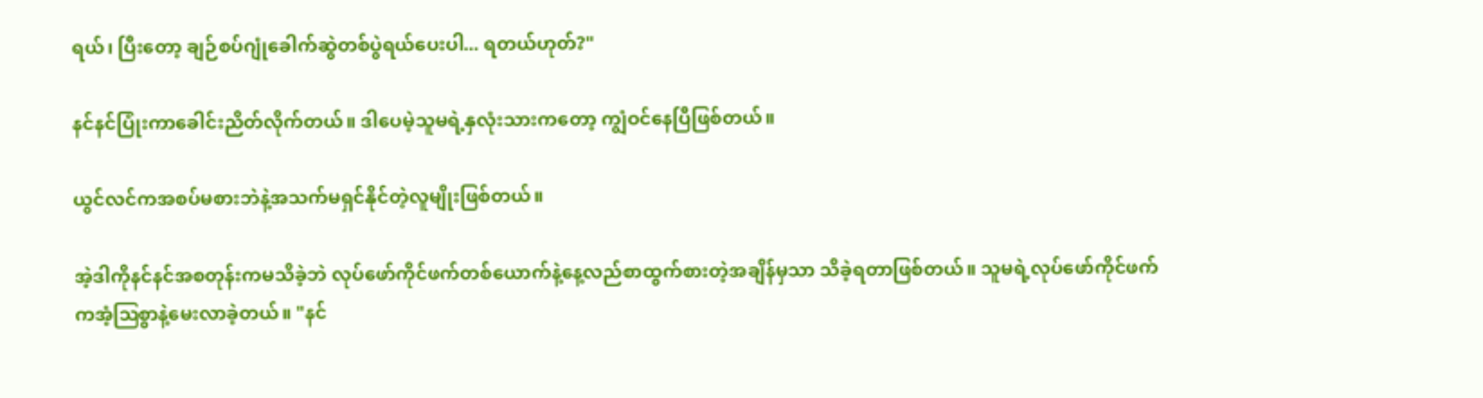ရယ်၊ ပြီးတော့ ချဉ်စပ်ဂျုံခေါက်ဆွဲတစ်ပွဲရယ်ပေးပါ... ရတယ်ဟုတ်?"

နင်နင်ပြုံးကာခေါင်းညိတ်လိုက်တယ်။ ဒါပေမဲ့သူမရဲ့နှလုံးသားကတော့ ကျွံဝင်နေပြီဖြစ်တယ်။

ယွင်လင်ကအစပ်မစားဘဲနဲ့အသက်မရှင်နိုင်တဲ့လူမျိုးဖြစ်တယ်။

အဲ့ဒါကိုနင်နင်အစတုန်းကမသိခဲ့ဘဲ လုပ်ဖော်ကိုင်ဖက်တစ်ယောက်နဲ့နေ့လည်စာထွက်စားတဲ့အချိန်မှသာ သိခဲ့ရတာဖြစ်တယ်။ သူမရဲ့လုပ်ဖော်ကိုင်ဖက်ကအံ့ဩစွာနဲ့မေးလာခဲ့တယ်။ "နင်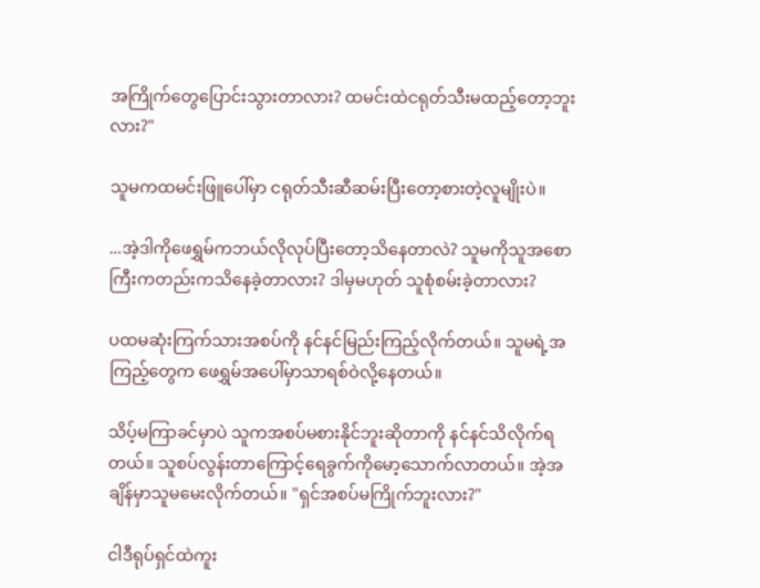အကြိုက်တွေပြောင်းသွားတာလား? ထမင်းထဲငရုတ်သီးမထည့်တော့ဘူးလား?"

သူမကထမင်းဖြူပေါ်မှာ ငရုတ်သီးဆီဆမ်းပြီးတော့စားတဲ့လူမျိုးပဲ။

...အဲ့ဒါကိုဖေရွှမ်ကဘယ်လိုလုပ်ပြီးတော့သိနေတာလဲ? သူမကိုသူအစောကြီးကတည်းကသိနေခဲ့တာလား? ဒါမှမဟုတ် သူစုံစမ်းခဲ့တာလား?

ပထမဆုံးကြက်သားအစပ်ကို နင်နင်မြည်းကြည့်လိုက်တယ်။ သူမရဲ့အကြည့်တွေက ဖေရွှမ်အပေါ်မှာသာရစ်ဝဲလို့နေတယ်။

သိပ့်မကြာခင်မှာပဲ သူကအစပ်မစားနိုင်ဘူးဆိုတာကို နင်နင်သိလိုက်ရတယ်။ သူစပ်လွန်းတာကြောင့်ရေခွက်ကိုမော့သောက်လာတယ်။ အဲ့အချိန်မှာသူမမေးလိုက်တယ်။ "ရှင်အစပ်မကြိုက်ဘူးလား?"

ငါဒီရုပ်ရှင်ထဲကူး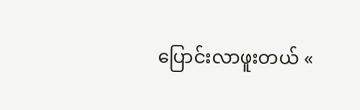ပြောင်းလာဖူးတယ် «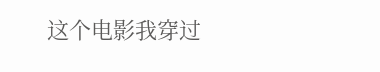这个电影我穿过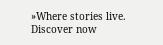»Where stories live. Discover now